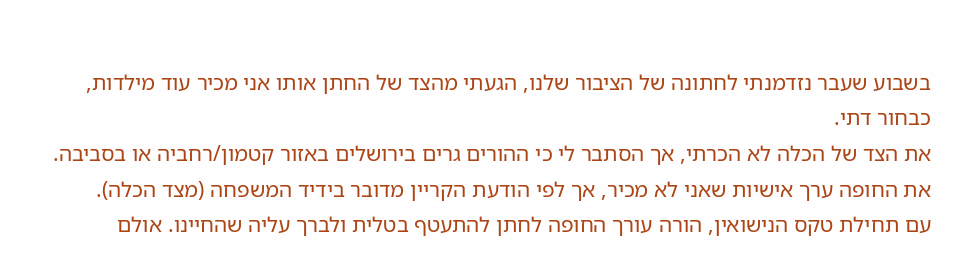בשבוע שעבר נזדמנתי לחתונה של הציבור שלנו, הגעתי מהצד של החתן אותו אני מכיר עוד מילדות, כבחור דתי.
את הצד של הכלה לא הכרתי, אך הסתבר לי כי ההורים גרים בירושלים באזור קטמון/רחביה או בסביבה. את החופה ערך אישיות שאני לא מכיר, אך לפי הודעת הקריין מדובר בידיד המשפחה (מצד הכלה).
עם תחילת טקס הנישואין, הורה עורך החופה לחתן להתעטף בטלית ולברך עליה שהחיינו. אולם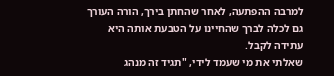למרבה ההפתעה, לאחר שהחתן בירך, הורה העורך גם לכלה לברך שהחיינו על הטבעת אותה היא עתידה לקבל.
שאלתי את מי שעמד לידי, "תגיד זה מנהג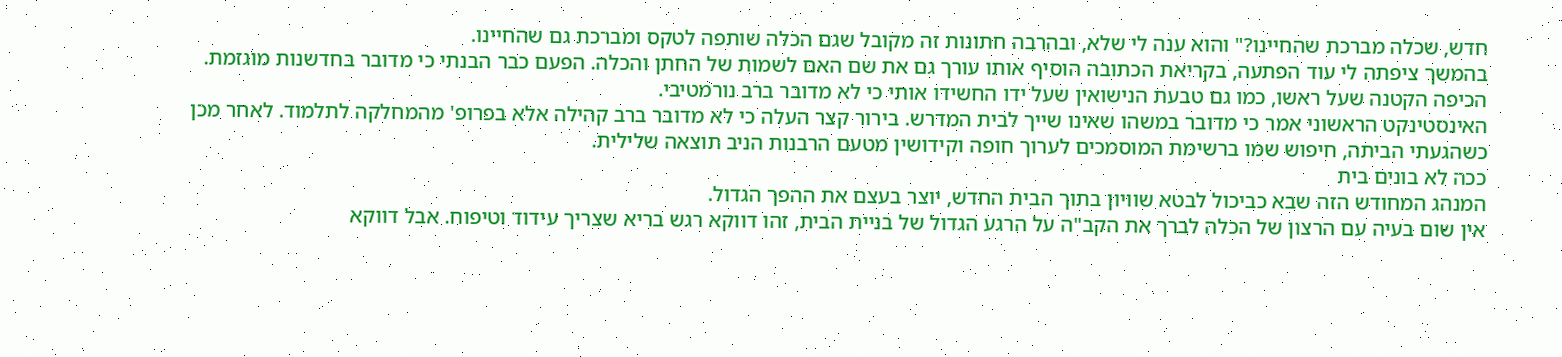חדש, שכלה מברכת שהחיינו?" והוא ענה לי שלא, ובהרבה חתונות זה מקובל שגם הכלה שותפה לטקס ומברכת גם שהחיינו.
בהמשך ציפתה לי עוד הפתעה, בקריאת הכתובה הוסיף אותו עורך גם את שם האם לשמות של החתן והכלה. הפעם כבר הבנתי כי מדובר בחדשנות מוגזמת. הכיפה הקטנה שעל ראשו, כמו גם טבעת הנישואין שעל ידו החשידו אותי כי לא מדובר ברב נורמטיבי.
האינסטינקט הראשוני אמר כי מדובר במשהו שאינו שייך לבית המדרש. בירור קצר העלה כי לא מדובר ברב קהילה אלא בפרופ' מהמחלקה לתלמוד. לאחר מכן כשהגעתי הביתה, חיפוש שמו ברשימת המוסמכים לערוך חופה וקידושין מטעם הרבנות הניב תוצאה שלילית.
ככה לא בונים בית
המנהג המחודש הזה שבא כביכול לבטא שוויון בתוך הבית החדש, יוצר בעצם את ההפך הגדול.
אין שום בעיה עם הרצון של הכלה לברך את הקב"ה על הרגע הגדול של בניית הבית, זהו דווקא רגש בריא שצריך עידוד וטיפוח. אבל דווקא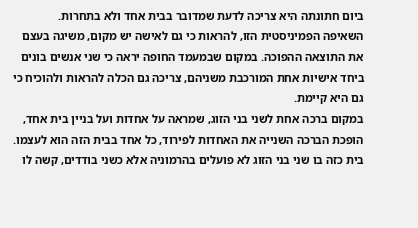ביום חתונתה היא צריכה לדעת שמדובר בבית אחד ולא בתחרות.
השאיפה הפמיניסטית הזו, להראות כי גם לאישה יש מקום, משיגה בעצם את התוצאה ההפוכה. במקום שבמעמד החופה יראה כי שני אנשים בונים ביחד אישיות אחת המורכבת משניהם, צריכה גם הכלה להראות ולהוכיח כי גם היא קיימת.
במקום ברכה אחת לשני בני הזוג, שמראה על אחדות ועל בניין בית אחד, הופכת הברכה השנייה את האחדות לפירוד, כל אחד בבית הזה הוא לעצמו.
בית כזה בו שני בני הזוג לא פועלים בהרמוניה אלא כשני בודדים, קשה לו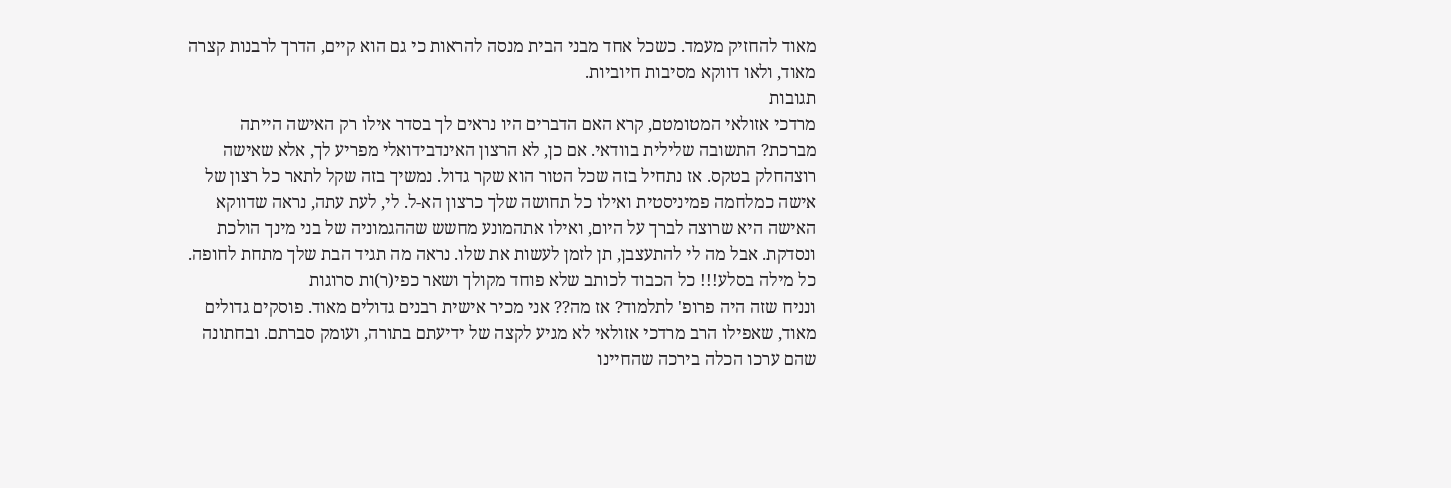מאוד להחזיק מעמד. כשכל אחד מבני הבית מנסה להראות כי גם הוא קיים, הדרך לרבנות קצרה מאוד, ולאו דווקא מסיבות חיוביות.
תגובות
מרדכי אזולאי המטומטם, קרא האם הדברים היו נראים לך בסדר אילו רק האישה הייתה מברכת? התשובה שלילית בוודאי. אם כן, לא הרצון האינדבידואלי מפריע לך, אלא שאישה רוצהחלק בטקס. אז נתחיל בזה שכל הטור הוא שקר גדול. נמשיך בזה שקל לתאר כל רצון של אישה כמלחמה פמיניסטית ואילו כל תחושה שלך כרצון הא-ל. לי, לעת עתה, נראה שדווקא האישה היא שרוצה לברך על היום, ואילו אתהמונע מחשש שההגמוניה של בני מינך הולכת ונסדקת. אבל מה לי להתעצבן, תן לזמן לעשות את שלו. נראה מה תגיד הבת שלך מתחת לחופה.
כל מילה בסלע!!! כל הכבוד לכותב שלא פוחד מקולך ושאר כפי(ר)ות סרוגות
ונניח שזה היה פרופ' לתלמוד? אז מה?? אני מכיר אישית רבנים גדולים מאוד. פוסקים גדולים מאוד, שאפילו הרב מרדכי אזולאי לא מגיע לקצה של ידיעתם בתורה, ועומק סברתם. ובחתונה שהם ערכו הכלה בירכה שהחיינו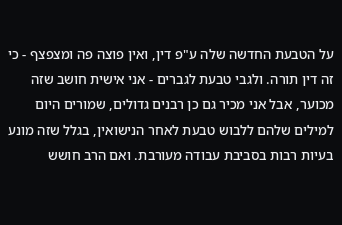על הטבעת החדשה שלה ע"פ דין, ואין פוצה פה ומצפצף - כי זה דין תורה. ולגבי טבעת לגברים - אני אישית חושב שזה מכוער, אבל אני מכיר גם כן רבנים גדולים, שמורים היום למילים שלהם ללבוש טבעת לאחר הנישואין, בגלל שזה מונע בעיות רבות בסביבת עבודה מעורבת. ואם הרב חושש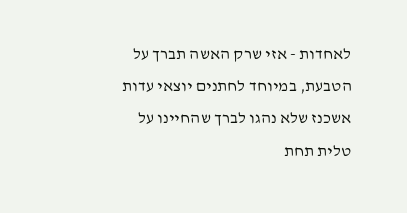לאחדות - אזי שרק האשה תברך על הטבעת, במיוחד לחתנים יוצאי עדות אשכנז שלא נהגו לברך שהחיינו על טלית תחת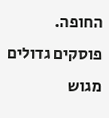החופה.
פוסקים גדולים מגוש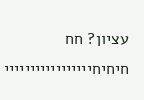עציון? חח חיחיחייייייייייייייייי